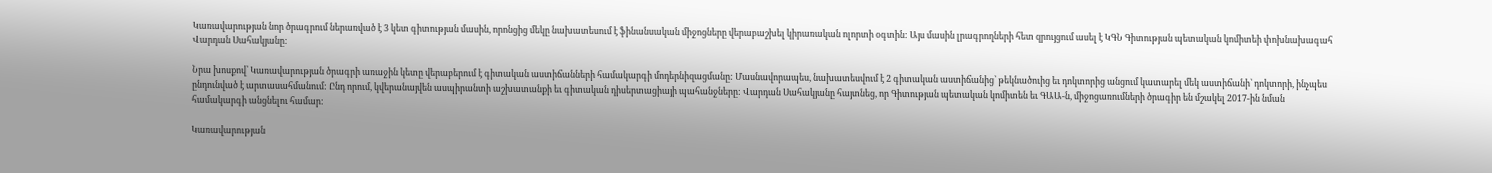Կառավարության նոր ծրագրում ներառված է 3 կետ գիտության մասին, որոնցից մեկը նախատեսում է ֆինանսական միջոցները վերաբաշխել կիրառական ոլորտի օգտին: Այս մասին լրագրողների հետ զրույցում ասել է ԿԳՆ Գիտության պետական կոմիտեի փոխնախագահ Վարդան Սահակյանը:

Նրա խոսքով՝ Կառավարության ծրագրի առաջին կետը վերաբերում է գիտական աստիճանների համակարգի մոդերնիզացմանը: Մասնավորապես, նախատեսվում է 2 գիտական աստիճանից՝ թեկնածուից եւ դոկտորից անցում կատարել մեկ աստիճանի՝ դոկտորի, ինչպես ընդունված է արտասահմանում: Ընդ որում, կվերանայվեն ասպիրանտի աշխատանքի եւ գիտական դիսերտացիայի պահանջները: Վարդան Սահակյանը հայտնեց, որ Գիտության պետական կոմիտեն եւ ԳԱԱ-ն, միջոցառումների ծրագիր են մշակել 2017-ին նման համակարգի անցնելու համար:

Կառավարության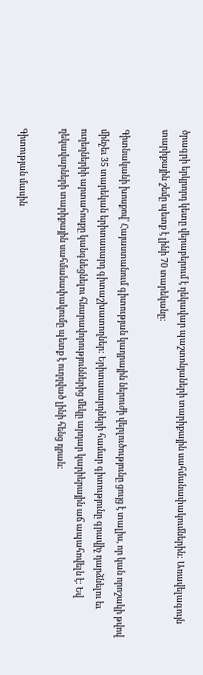ծրագրի երկրորդ կետը վերաբերում է ղեկավար պաշտոնյաների տարիքային սահմանափակումներին: Առավելագույն տարիքային շեմը պետք է լինի 70 տարեկանը:

Գիտնականի խոսքով՝ Հայաստանում գիտության կադրային ներուժի վերլուծությունը ցույց է տալիս, որ կան որոշակի թվով մինչեւ 35 տարեկան երիտասարդ գիտաշխատողներ: Երիտասարդների համար գիտությունը գրավիչ դարձնելու եւ ուղեղներիի արտահոսքը կանգնեցնելու հնարավորություններից մեկը արդար կարիերային աճ ապահովելն է: Եվ ղեկավարների տարիքային սահմանափակումը պետք է ուղղված լինի հենց դրան:

Գիտության մասին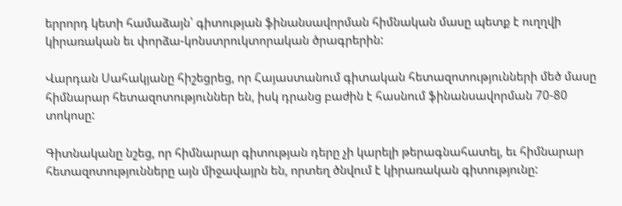երրորդ կետի համաձայն՝ գիտության ֆինանսավորման հիմնական մասը պետք է ուղղվի կիրառական եւ փորձա-կոնստրուկտորական ծրագրերին:

Վարդան Սահակյանը հիշեցրեց, որ Հայաստանում գիտական հետազոտությունների մեծ մասը հիմնարար հետազոտություններ են, իսկ դրանց բաժին է հասնում ֆինանսավորման 70-80 տոկոսը:

Գիտնականը նշեց, որ հիմնարար գիտության դերը չի կարելի թերագնահատել, եւ հիմնարար հետազոտությունները այն միջավայրն են, որտեղ ծնվում է կիրառական գիտությունը: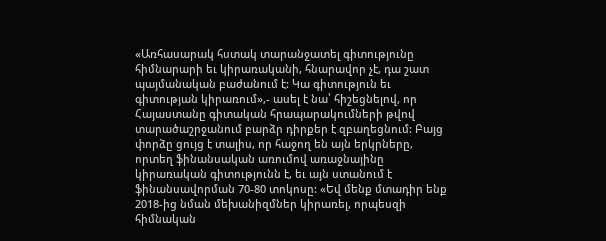«Առհասարակ հստակ տարանջատել գիտությունը հիմնարարի եւ կիրառականի, հնարավոր չէ, դա շատ պայմանական բաժանում է: Կա գիտություն եւ գիտության կիրառում»,- ասել է նա՝ հիշեցնելով, որ Հայաստանը գիտական հրապարակումների թվով տարածաշրջանում բարձր դիրքեր է զբաղեցնում: Բայց փորձը ցույց է տալիս, որ հաջող են այն երկրները, որտեղ ֆինանսական առումով առաջնայինը կիրառական գիտությունն է, եւ այն ստանում է ֆինանսավորման 70-80 տոկոսը: «Եվ մենք մտադիր ենք 2018-ից նման մեխանիզմներ կիրառել, որպեսզի հիմնական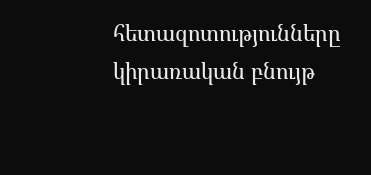հետազոտությունները կիրառական բնույթ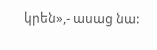կրեն»,- ասաց նա: